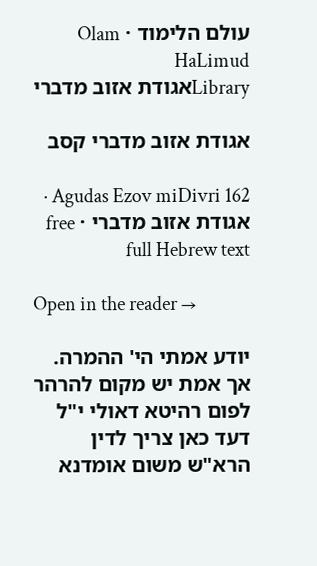עולם הלימוד · Olam HaLimud
Libraryאגודת אזוב מדברי

אגודת אזוב מדברי קסב

Agudas Ezov miDivri 162 · אגודת אזוב מדברי · free full Hebrew text

Open in the reader →

יודע אמתי הי' ההמרה. אך אמת יש מקום להרהר לפום רהיטא דאולי י"ל דעד כאן צריך לדין הרא"ש משום אומדנא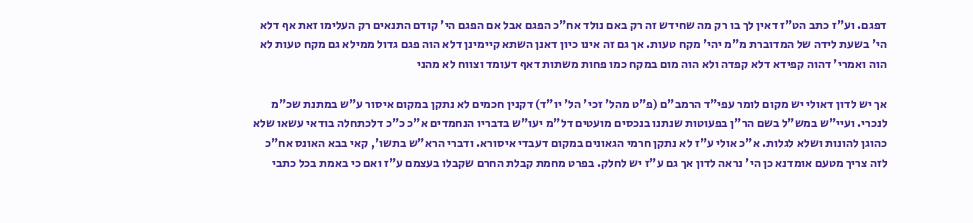דפגם. וע"ז כתב הט"ז דאין לך בו רק מה שחידש זה רק באם נולד אח"כ הפגם אבל אם הפגם הי' קודם התנאים רק העלימו זאת אף דלא הי' בשעת לידה של המדוברת מ"מ יהי' מקח טעות. אך גם זה אינו כיון דאנן השתא קיימינן דלא הוה פגם גדול ממילא גם מקח טעות לא הוה ואמרי' דהוה קפידא דלא קפדה ולא הוה מום במקח כמו פחות משתות דאף דעומד וצווח לא מהני

אך יש לדון דאולי יש מקום לומר עפי"ד הרמב"ם (פ"ט מהל' זכי' הל' יו"ד) דקנין חכמים לא נתקן במקום איסור ע"ש במתנת שכ"מ לנכרי. ועיי"ש במש"ל בשם הר"ן בפעוטות שנתנו בנכסים מועטים דל"מ יעו"ש בדבריו הנחמדים א"כ כ"כ דלכתחלה בודאי עשאו שלא כהוגן להונות ושלא לגלות. א"כ אולי ע"ז לא נתקן חרמי הגאונים במקום דעבדי איסורא. ודברי הרא"ש בתשו', קאי בבא האונס אח"כ לזה צריך מטעם אומדנא כן הי' נראה לדון אך גם ע"ז יש לחלק. בפרט מחמת קבלת החרם שקבלו בעצמם ע"ז ואם כי באמת בכל כתבי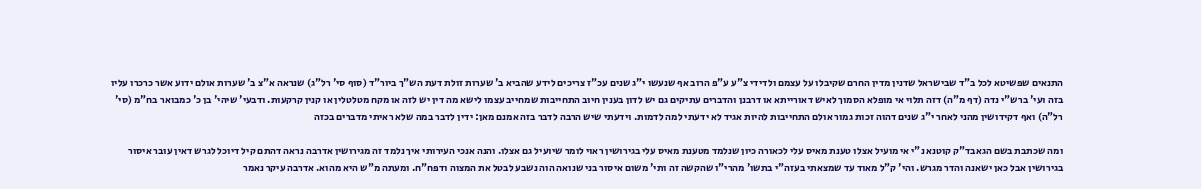התנאים שפשיטא לכל ב"ד שבישראל שדנין מדין החרם שקיבלו על עצמם ולדידי צ"ע ע"פ הרוב אף שנעשו י"ג שנים עכ"ז צריכים לידע שהביא ב' שערות זולת דעת הש"ך ביור"ד (סוף סי' רל"ג) שנראה א"צ ב' שערות אולם ידוע אשר כרכרו עליו בזה ועי' ברש"י נדה (דף מ"ה) דזה תלוי אי מופלא הסמוך לאיש דאורייתא או דרבנן והדברים עתיקים גם יש לדון בענין חיוב התחייבות שמחייב עצמו לישא מה דין יש לזה או מקח מטלטלין או קנין קרקעות. ודבעי' שיהי' בן כ' כמבואר בח"מ (סי' רל"ה) ואף דקידושין מהני לאחר י"ג שנים דהוה זכות גמור אולם התחייבות להיות אגיד לא ידעתי למה לדמות. וידעתי שיש הרבה לדבר בזה אמנם מאן: ידין לדבר במה שלא ראיתי מדברים בכזה

ומה שכתבת בשם הגאבד"ק קוטנא נ"י אי מועיל אצלו טענת מאיס עלי לכאורה כיון שנלמד מטענת מאיס עלי בגירושין ראוי לומר שיועיל גם אצלו. והנה אנכי העירותי איך נלמד זה מגירושין אדרבה נראה דהתם קיל דיוכל לגרש דאין עובר איסור בגירושין אבל כאן ישאנה והדר מגרש. והי' ק"ל מאוד עד שמצאתי בעזה"י בתשו' מהרי"ו שהקשה זה ותי' משום איסור בני שנואה הוה נשבע לבטל את המצוה ודפח"ח. ומעתה מ"ש היא מהוא. אדרבה עיקר נאמר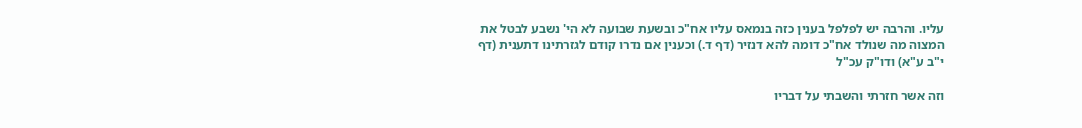עליו. והרבה יש לפלפל בענין כזה בנמאס עליו אח"כ ובשעת שבועה לא הי' נשבע לבטל את המצוה מה שנולד אח"כ דומה להא דנזיר (דף ד.) וכענין אם נדרו קודם לגזרתינו דתענית (דף י"ב ע"א) ודו"ק עכ"ל

וזה אשר חזרתי והשבתי על דבריו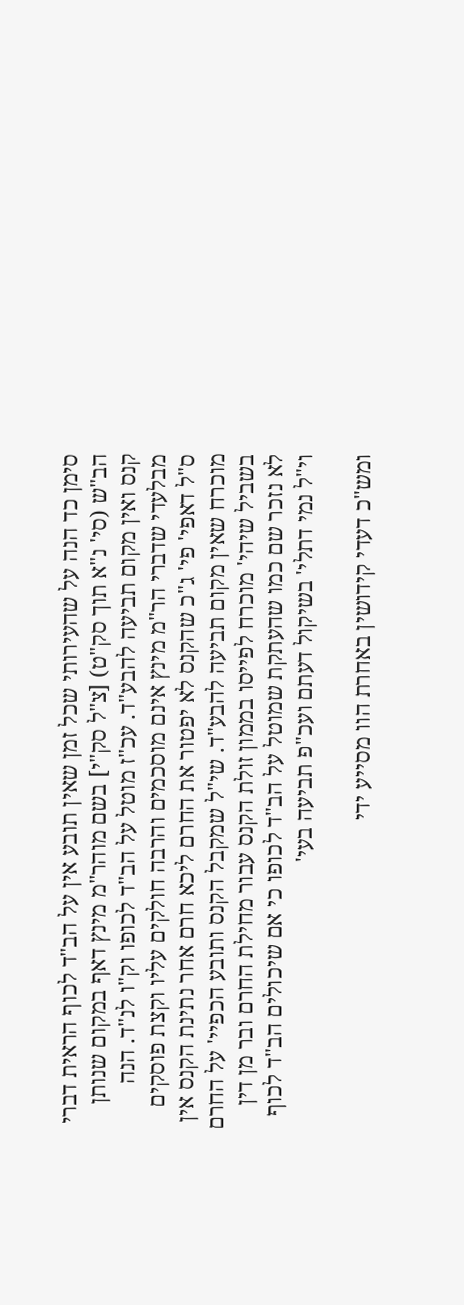סימן כד הנה על שהעירותי שכל זמן שאין תובע אין על הב"ד לכוף הראית דברי הב"ש (סי' נ"א תוך סק"ט) [צ"ל סק"י] בשם מוהר"מ מינץ דאף במקום שנותן קנס ואין מקום תביעה להבע"ד. עכ"ז מוטל על הב"ד לכופו וק"ו לנ"ד. הנה מבלעדי שדברי הר"מ מינץ אינם מוסכמים והרבה חולקים עליו וקצת פוסקים ס"ל דאפי' פי' ג"כ שהקנס לא יפטור את החרם ליכא חרם אחר נתינת הקנס אין מוכרח שאין מקום תביעה להבע"ד. שי"ל שמקבל הקנס ותובע הכפיי' על החרם בשביל שיהי' מוכרח לפייסו בממון זולת הקנס עבור מחילת החרם ובר מן דין לא נזכר שם כמו שהעתקת שמוטל על הב"ד לכופו כי אם שיכולים הב"ד לכוף וי"ל נמי דתלי' בשיקול דעתם ועכ"פ תביעה בעי'

ומש"כ דעדי קידושין באחרת הוו מסייע ידי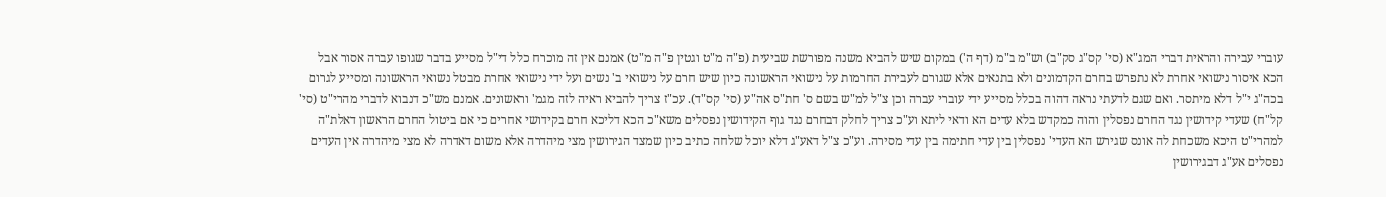עוברי עבירה והראית דברי המג"א (סי' קס"ג סק"ב) וש"מ ב"מ (דף ה') במקום שיש להביא משנה מפורשת שביעית (פ"ה מ"ט וגטין פ"ה מ"ט) אמנם אין זה מוכרח כלל די"ל מסייע בדבר שגופו עברה אסור אבל הכא איסור נישואי אחרת לא נתפרש בחרם הקדמונים ולא בתנאים אלא שגורם לעבירת החרמות על נישואי הראשונה כיון שיש חרם על נישואי ב' נשים ועל ידי נישואי אחרת מבטל נשואי הראשונה ומסייע לגרום בכה"ג י"ל דלא מיתסר. ואם שגם לדעתי נראה דהוה בכלל מסייע ידי עוברי עברה וכן צ"ל למ"ש בשם ס' חת"ס אה"ע (סי' קס"ד). עכ"ז צריך להביא ראיה לזה מגמ' וראשונים. אמנם מש"כ דנבוא לדברי מהרי"ט (סי' קל"ח) שעדי קידושין נגד החרם נפסלין והוה כמקדש בלא עדים הא ודאי ליתא וע"כ צריך לחלק דבחרם נגד גוף הקידושין נפסלים משא"כ הכא דליכא חרם בקידושי אחרים כי אם ביטול החרם הראשון דאלת"ה למהרי"ט היכא משכחת לה אונס שגירש הא העדי' נפסלין בין עדי חתימה בין עדי מסירה. וע"כ צ"ל דאע"ג דלא יוכל שלחה כתיב כיון שמצד הגירושין מצי מיהדרה אלא משום דאדרה לא מצי מיהדרה אין העדים נפסלים אע"ג דבגירושין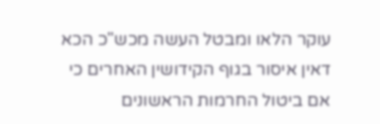עוקר הלאו ומבטל העשה מכש"כ הכא דאין איסור בגוף הקידושין האחרים כי אם ביטול החרמות הראשונים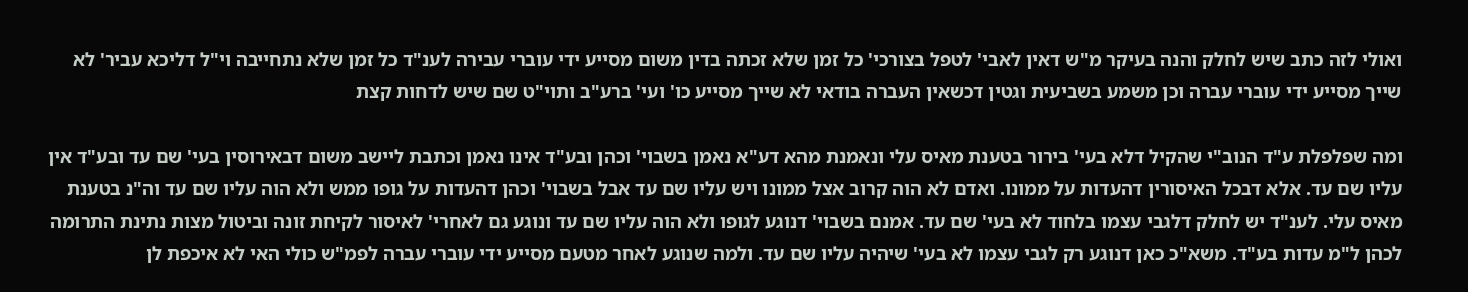ואולי לזה כתב שיש לחלק והנה בעיקר מ"ש דאין לאבי' לטפל בצורכי' כל זמן שלא זכתה בדין משום מסייע ידי עוברי עבירה לענ"ד כל זמן שלא נתחייבה וי"ל דליכא עביר' לא שייך מסייע ידי עוברי עברה וכן משמע בשביעית וגטין דכשאין העברה בודאי לא שייך מסייע כו' ועי' ברע"ב ותוי"ט שם שיש לדחות קצת

ומה שפלפלת ע"ד הנוב"י שהקיל דלא בעי' בירור בטענת מאיס עלי ונאמנת מהא דע"א נאמן בשבוי' וכהן ובע"ד אינו נאמן וכתבת ליישב משום דבאירוסין בעי' שם עד ובע"ד אין עליו שם עד. אלא דבכל האיסורין דהעדות על ממונו. ואדם לא הוה קרוב אצל ממונו ויש עליו שם עד אבל בשבוי' וכהן דהעדות על גופו ממש ולא הוה עליו שם עד וה"נ בטענת מאיס עלי. לענ"ד יש לחלק דלגבי עצמו בלחוד לא בעי' שם עד. אמנם בשבוי' דנוגע לגופו ולא הוה עליו שם עד ונוגע גם לאחרי' לאיסור לקיחת זונה וביטול מצות נתינת התרומה לכהן ל"מ עדות בע"ד. משא"כ כאן דנוגע רק לגבי עצמו לא בעי' שיהיה עליו שם עד. ולמה שנוגע לאחר מטעם מסייע ידי עוברי עברה לפמ"ש כולי האי לא איכפת לן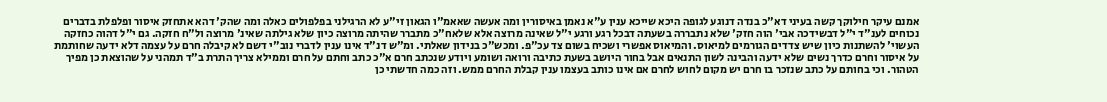אמנם עיקר חילוקך קשה בעיני דא"כ בנדה דנוגע לגופה היכא שייכא ענין ע"א נאמן באיסורין ומה אעשה שאאמ"ו הגאון זי"ע לא הרגילני בפלפולים כאלה ומה שהק' דהא אתחזק איסור ופלפלת בדברים נכוחים לענ"ד י"ל דבשידכה אבי' הוה חזק' שלא נתבררה בשעתה דבכל רגע ורגע י"ל שאינה מרוצה אלא שלאח"כ מתברר שהיתה מרוצה כיון שלא גילתה שאינ' מרוצה ול"ח חזקה. גם י"ל דהוה כחזקה העשוי' להשתנות כיון שיש צדדים הגורמים למיאוס. והמיאוס אפשרי ושכיח בשום צד עכ"פ. ומכש"כ בנידון שאלתי. ומ"ש דנ"ד אינו ענין לדברי נוב"י דשם לא קיבלה חרם על עצמה דלא ידעה שחותמת על איסור וחרם כדרך נשים שלא ידעה והבינה לשון התנאים אבל בחור היושב בשעת כתיבה ורואה ושומע ויודע שנכתב חרם א"כ כתב וחתם על חרם וממילא צריך התרת ב"ד תמהני על שהוצאת כן מפיך הטהור. וכי בחותם על כתב שנזכר בו חרם יש מקום לחוש לחרם אם אינו כותב בעצמו ענין קבלת החרם ממש. וזה כמה חדשתי כן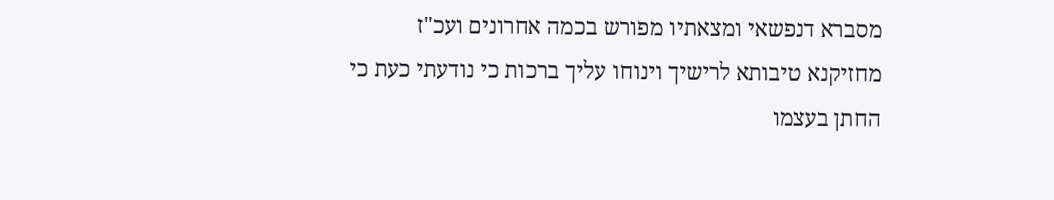מסברא דנפשאי ומצאתיו מפורש בכמה אחרונים ועכ"ז מחזיקנא טיבותא לרישיך וינוחו עליך ברכות כי נודעתי כעת כי החתן בעצמו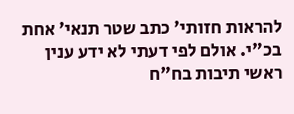להראות חזותי' כתב שטר תנאי' אחת בכ"י. אולם לפי דעתי לא ידע ענין ראשי תיבות בח"ח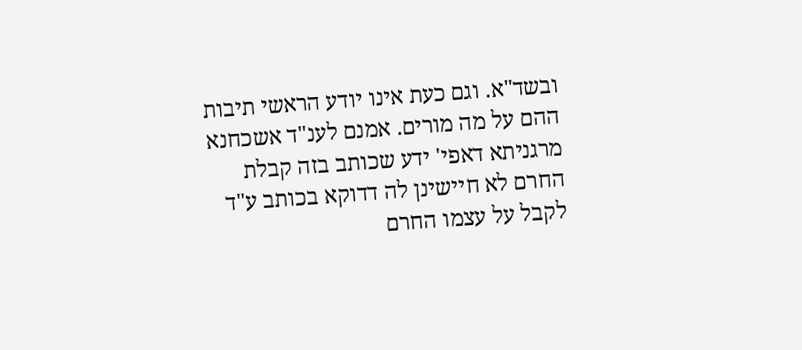ובשד"א. וגם כעת אינו יודע הראשי תיבות ההם על מה מורים. אמנם לענ"ד אשכחנא מרגניתא דאפי' ידע שכותב בזה קבלת החרם לא חיישינן לה דדוקא בכותב ע"ד לקבל על עצמו החרם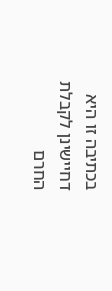בכתיבה זו היא דחיישינן לקבלת החרם